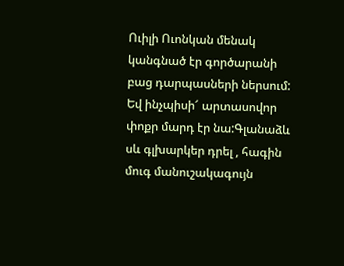Ուիլի Ուոնկան մենակ կանգնած էր գործարանի բաց դարպասների ներսում: Եվ ինչպիսի՜ արտասովոր փոքր մարդ էր նա:Գլանաձև սև գլխարկեր դրել , հագին մուգ մանուշակագույն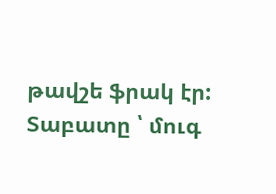թավշե ֆրակ էր: Տաբատը ՝ մուգ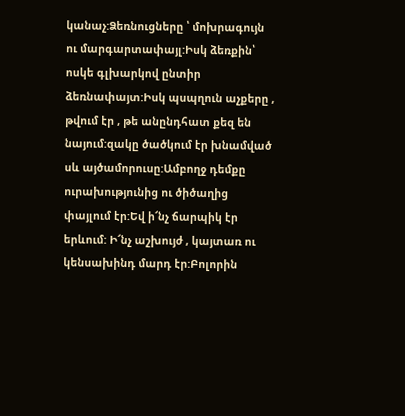կանաչ:Ձեռնուցները ՝ մոխրագույն ու մարգարտափայլ:Իսկ ձեռքին՝ ոսկե գլխարկով ընտիր ձեռնափայտ:Իսկ պսպղուն աչքերը , թվում էր , թե անընդհատ քեզ են նայում:զակը ծածկում էր խնամված սև այծամորուսը:Ամբողջ դեմքը ուրախությունից ու ծիծաղից փայլում էր:Եվ ի՜նչ ճարպիկ էր երևում: Ի՜նչ աշխույժ , կայտառ ու կենսախինդ մարդ էր:Բոլորին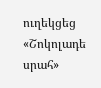ուղեկցեց «Շոկոլադե սրահ»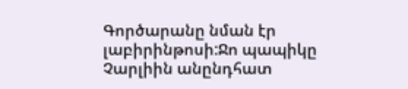Գործարանը նման էր լաբիրինթոսի:Ջո պապիկը Չարլիին անընդհատ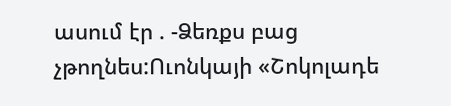ասում էր . -Ձեռքս բաց չթողնես:Ուոնկայի «Շոկոլադե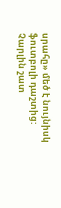սրահը» մեծ է նույնիսկ ֆուտբոլի դաշտից:
Չարլին շատ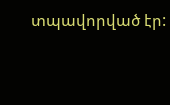տպավորված էր: